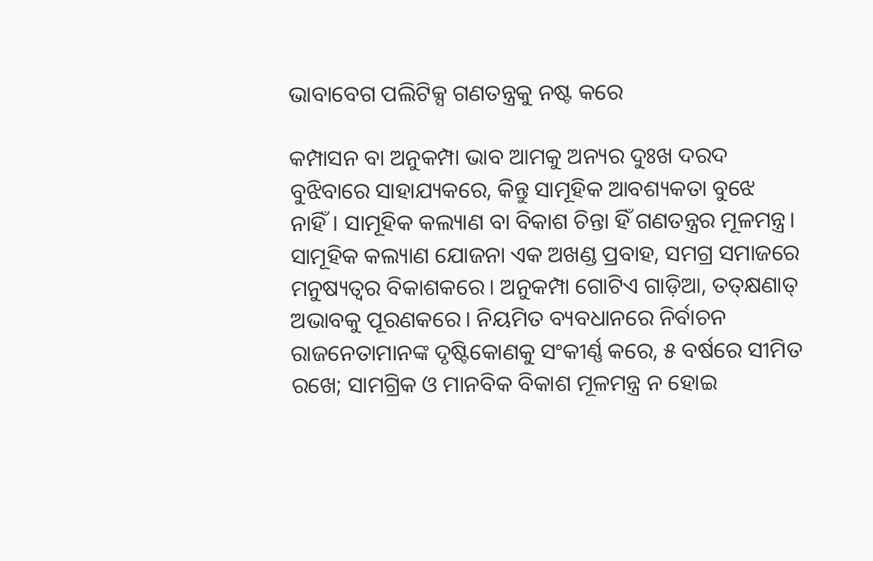ଭାବାବେଗ ପଲିଟିକ୍ସ ଗଣତନ୍ତ୍ରକୁ ନଷ୍ଟ କରେ

କମ୍ପାସନ ବା ଅନୁକମ୍ପା ଭାବ ଆମକୁ ଅନ୍ୟର ଦୁଃଖ ଦରଦ ବୁଝିବାରେ ସାହାଯ୍ୟକରେ, କିନ୍ତୁ ସାମୂହିକ ଆବଶ୍ୟକତା ବୁଝେ ନାହିଁ। ସାମୂହିକ କଲ୍ୟାଣ ବା ବିକାଶ ଚିନ୍ତା ହିଁ ଗଣତନ୍ତ୍ରର ମୂଳମନ୍ତ୍ର। ସାମୂହିକ କଲ୍ୟାଣ ଯୋଜନା ଏକ ଅଖଣ୍ଡ ପ୍ରବାହ, ସମଗ୍ର ସମାଜରେ ମନୁଷ୍ୟତ୍ୱର ବିକାଶକରେ। ଅନୁକମ୍ପା ଗୋଟିଏ ଗାଡ଼ିଆ, ତତ୍‌କ୍ଷଣାତ୍‌ ଅଭାବକୁ ପୂରଣକରେ। ନିୟମିତ ବ୍ୟବଧାନରେ ନିର୍ବାଚନ ରାଜନେତାମାନଙ୍କ ଦୃଷ୍ଟିକୋଣକୁ ସଂକୀର୍ଣ୍ଣ କରେ, ୫ ବର୍ଷରେ ସୀମିତ ରଖେ; ସାମଗ୍ରିକ ଓ ମାନବିକ ବିକାଶ ମୂଳମନ୍ତ୍ର ନ ହୋଇ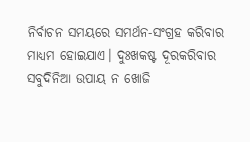ନିର୍ବାଚନ ସମୟରେ ସମର୍ଥନ-ସଂଗ୍ରହ କରିବାର ମାଧ୍ୟମ ହୋଇଯାଏ। ଦୁଃଖକଷ୍ଟ ଦୂରକରିବାର ସବୁଦିନିଆ ଉପାୟ ନ ଖୋଜି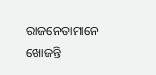ରାଜନେତାମାନେ ଖୋଜନ୍ତି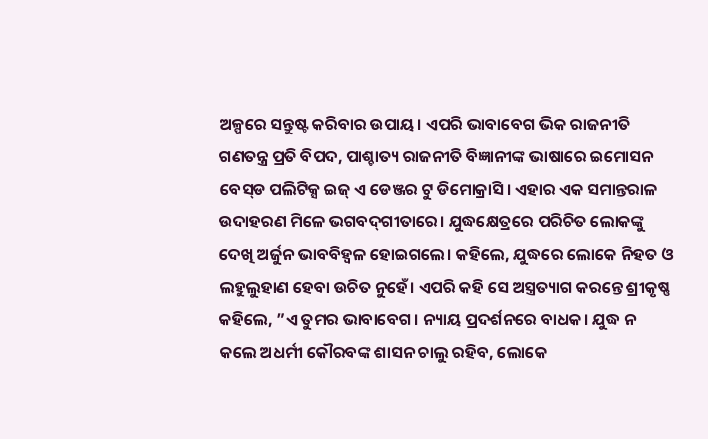ଅଳ୍ପରେ ସନ୍ତୁଷ୍ଟ କରିବାର ଉପାୟ। ଏପରି ଭାବାବେଗ ଭିକ ରାଜନୀତି ଗଣତନ୍ତ୍ର ପ୍ରତି ବିପଦ, ପାଶ୍ଚାତ୍ୟ ରାଜନୀତି ବିଜ୍ଞାନୀଙ୍କ ଭାଷାରେ ଇମୋସନ ବେସ୍‌ଡ ପଲିଟିକ୍ସ ଇଜ୍‌ ଏ ଡେଞ୍ଜର ଟୁ ଡିମୋକ୍ରାସି। ଏହାର ଏକ ସମାନ୍ତରାଳ ଉଦାହରଣ ମିଳେ ଭଗବଦ୍‌ଗୀତାରେ। ଯୁଦ୍ଧକ୍ଷେତ୍ରରେ ପରିଚିତ ଲୋକଙ୍କୁ ଦେଖି ଅର୍ଜୁନ ଭାବବିହ୍ବଳ ହୋଇଗଲେ। କହିଲେ, ଯୁଦ୍ଧରେ ଲୋକେ ନିହତ ଓ ଲହୁଲୁହାଣ ହେବା ଉଚିତ ନୁହେଁ। ଏପରି କହି ସେ ଅସ୍ତ୍ରତ୍ୟାଗ କରନ୍ତେ ଶ୍ରୀକୃଷ୍ଣ କହିଲେ, ”ଏ ତୁମର ଭାବାବେଗ। ନ୍ୟାୟ ପ୍ରଦର୍ଶନରେ ବାଧକ। ଯୁଦ୍ଧ ନ କଲେ ଅଧର୍ମୀ କୌରବଙ୍କ ଶାସନ ଚାଲୁ ରହିବ, ଲୋକେ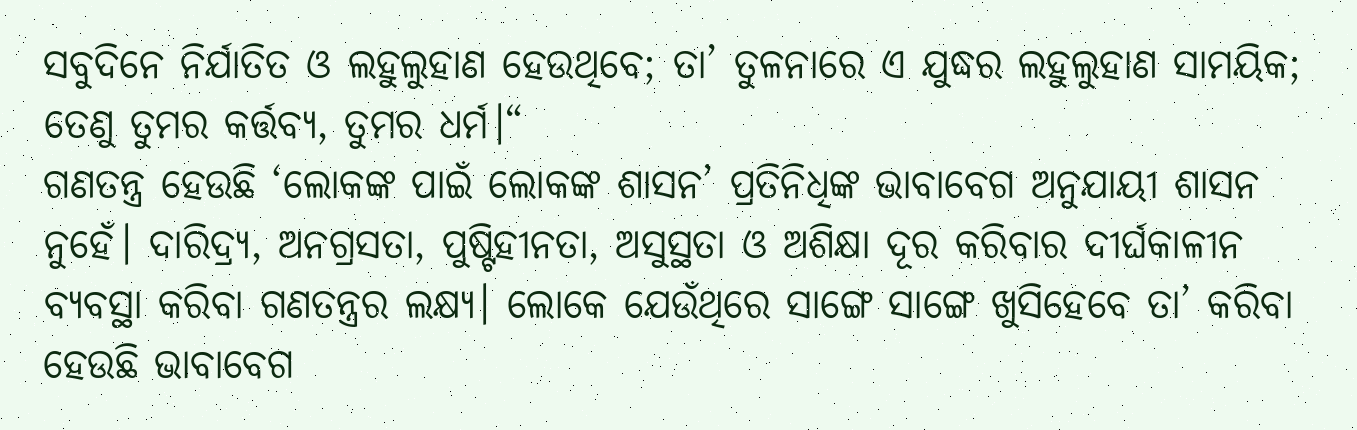ସବୁଦିନେ ନିର୍ଯାତିତ ଓ ଲହୁଲୁହାଣ ହେଉଥିବେ; ତା’ ତୁଳନାରେ ଏ ଯୁଦ୍ଧର ଲହୁଲୁହାଣ ସାମୟିକ; ତେଣୁ ତୁମର କର୍ତ୍ତବ୍ୟ, ତୁମର ଧର୍ମ।“
ଗଣତନ୍ତ୍ର ହେଉଛି ‘ଲୋକଙ୍କ ପାଇଁ ଲୋକଙ୍କ ଶାସନ’ ପ୍ରତିନିଧିଙ୍କ ଭାବାବେଗ ଅନୁଯାୟୀ ଶାସନ ନୁହେଁ। ଦାରିଦ୍ର୍ୟ, ଅନଗ୍ରସତା, ପୁଷ୍ଟିହୀନତା, ଅସୁସ୍ଥତା ଓ ଅଶିକ୍ଷା ଦୂର କରିବାର ଦୀର୍ଘକାଳୀନ ବ୍ୟବସ୍ଥା କରିବା ଗଣତନ୍ତ୍ରର ଲକ୍ଷ୍ୟ। ଲୋକେ ଯେଉଁଥିରେ ସାଙ୍ଗେ ସାଙ୍ଗେ ଖୁସିହେବେ ତା’ କରିବା ହେଉଛି ଭାବାବେଗ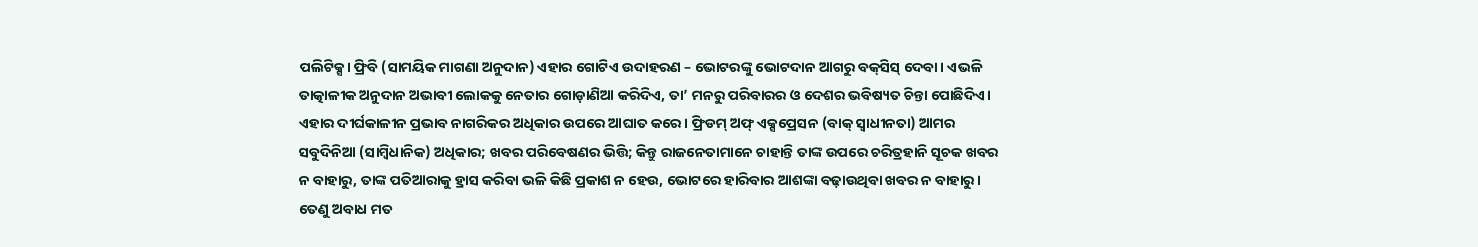ପଲିଟିକ୍ସ। ଫ୍ରିବି (ସାମୟିକ ମାଗଣା ଅନୁଦାନ) ଏହାର ଗୋଟିଏ ଉଦାହରଣ – ଭୋଟରଙ୍କୁ ଭୋଟଦାନ ଆଗରୁ ବକ୍‌ସିସ୍‌ ଦେବା। ଏଭଳି ତାତ୍କାଳୀକ ଅନୁଦାନ ଅଭାବୀ ଲୋକକୁ ନେତାର ଗୋଡ଼ାଣିଆ କରିଦିଏ, ତା’ ମନରୁ ପରିବାରର ଓ ଦେଶର ଭବିଷ୍ୟତ ଚିନ୍ତା ପୋଛିଦିଏ। ଏହାର ଦୀର୍ଘକାଳୀନ ପ୍ରଭାବ ନାଗରିକର ଅଧିକାର ଉପରେ ଆଘାତ କରେ। ଫ୍ରିଡମ୍‌ ଅଫ୍‌ ଏକ୍ସପ୍ରେସନ (ବାକ୍‌ ସ୍ବାଧୀନତା) ଆମର ସବୁଦିନିଆ (ସାମ୍ବିଧାନିକ) ଅଧିକାର; ଖବର ପରିବେଷଣର ଭିତ୍ତି; କିନ୍ତୁ ରାଜନେତାମାନେ ଚାହାନ୍ତି ତାଙ୍କ ଉପରେ ଚରିତ୍ରହାନି ସୂଚକ ଖବର ନ ବାହାରୁ, ତାଙ୍କ ପତିଆରାକୁ ହ୍ରାସ କରିବା ଭଳି କିଛି ପ୍ରକାଶ ନ ହେଉ, ଭୋଟରେ ହାରିବାର ଆଶଙ୍କା ବଢ଼ାଉଥିବା ଖବର ନ ବାହାରୁ। ତେଣୁ ଅବାଧ ମତ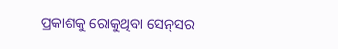ପ୍ରକାଶକୁ ରୋକୁଥିବା ସେନ୍‌ସର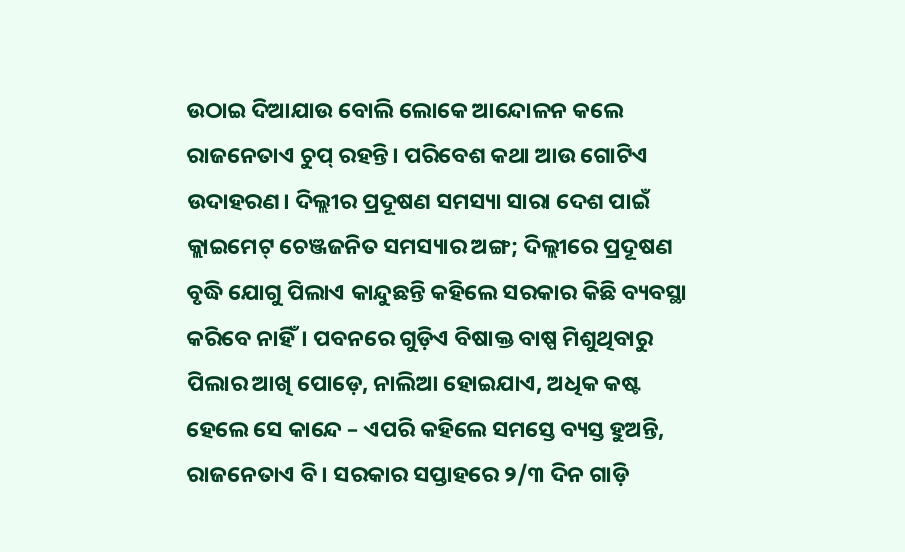ଉଠାଇ ଦିଆଯାଉ ବୋଲି ଲୋକେ ଆନ୍ଦୋଳନ କଲେ ରାଜନେତାଏ ଚୁପ୍‌ ରହନ୍ତି। ପରିବେଶ କଥା ଆଉ ଗୋଟିଏ ଉଦାହରଣ। ଦିଲ୍ଲୀର ପ୍ରଦୂଷଣ ସମସ୍ୟା ସାରା ଦେଶ ପାଇଁ କ୍ଲାଇମେଟ୍‌ ଚେଞ୍ଜଜନିତ ସମସ୍ୟାର ଅଙ୍ଗ; ଦିଲ୍ଲୀରେ ପ୍ରଦୂଷଣ ବୃଦ୍ଧି ଯୋଗୁ ପିଲାଏ କାନ୍ଦୁଛନ୍ତି କହିଲେ ସରକାର କିଛି ବ୍ୟବସ୍ଥା କରିବେ ନାହିଁ। ପବନରେ ଗୁଡ଼ିଏ ବିଷାକ୍ତ ବାଷ୍ପ ମିଶୁଥିବାରୁ ପିଲାର ଆଖି ପୋଡ଼େ, ନାଲିଆ ହୋଇଯାଏ, ଅଧିକ କଷ୍ଟ ହେଲେ ସେ କାନ୍ଦେ – ଏପରି କହିଲେ ସମସ୍ତେ ବ୍ୟସ୍ତ ହୁଅନ୍ତି, ରାଜନେତାଏ ବି। ସରକାର ସପ୍ତାହରେ ୨/୩ ଦିନ ଗାଡ଼ି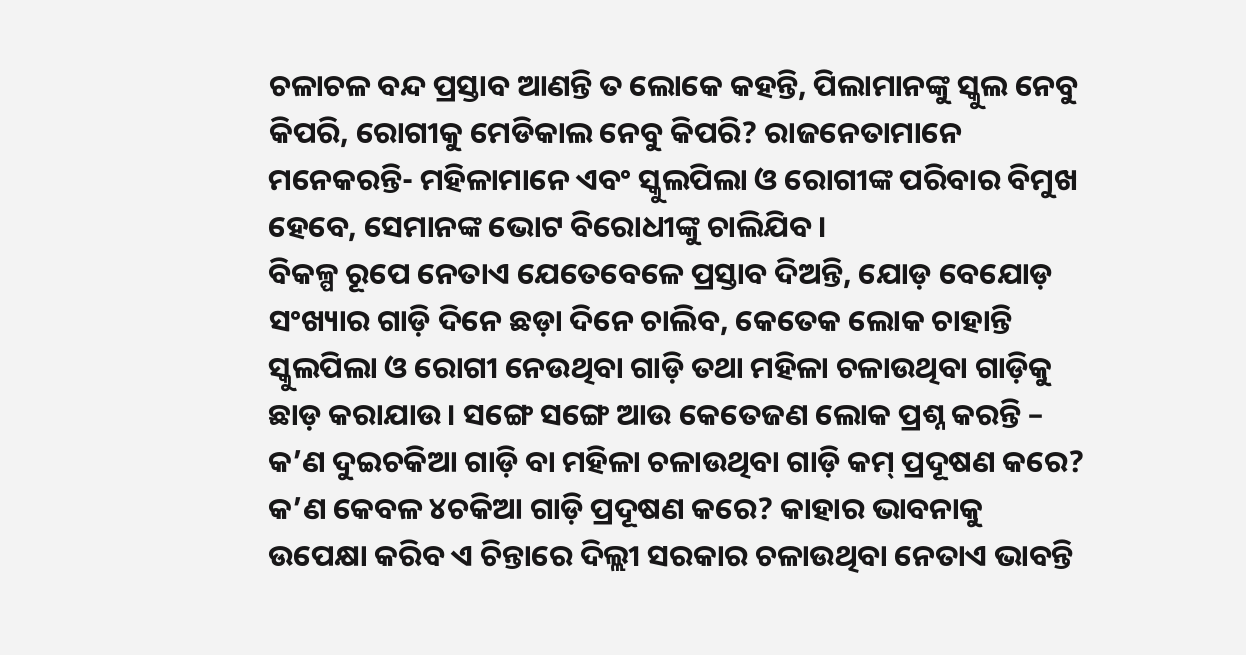ଚଳାଚଳ ବନ୍ଦ ପ୍ରସ୍ତାବ ଆଣନ୍ତି ତ ଲୋକେ କହନ୍ତି, ପିଲାମାନଙ୍କୁ ସ୍କୁଲ ନେବୁ କିପରି, ରୋଗୀକୁ ମେଡିକାଲ ନେବୁ କିପରି? ରାଜନେତାମାନେ ମନେକରନ୍ତି- ମହିଳାମାନେ ଏବଂ ସ୍କୁଲପିଲା ଓ ରୋଗୀଙ୍କ ପରିବାର ବିମୁଖ ହେବେ, ସେମାନଙ୍କ ଭୋଟ ବିରୋଧୀଙ୍କୁ ଚାଲିଯିବ ।
ବିକଳ୍ପ ରୂପେ ନେତାଏ ଯେତେବେଳେ ପ୍ରସ୍ତାବ ଦିଅନ୍ତି, ଯୋଡ଼ ବେଯୋଡ଼ ସଂଖ୍ୟାର ଗାଡ଼ି ଦିନେ ଛଡ଼ା ଦିନେ ଚାଲିବ, କେତେକ ଲୋକ ଚାହାନ୍ତି ସ୍କୁଲପିଲା ଓ ରୋଗୀ ନେଉଥିବା ଗାଡ଼ି ତଥା ମହିଳା ଚଳାଉଥିବା ଗାଡ଼ିକୁ ଛାଡ଼ କରାଯାଉ। ସଙ୍ଗେ ସଙ୍ଗେ ଆଉ କେତେଜଣ ଲୋକ ପ୍ରଶ୍ନ କରନ୍ତି – କ’ଣ ଦୁଇଚକିଆ ଗାଡ଼ି ବା ମହିଳା ଚଳାଉଥିବା ଗାଡ଼ି କମ୍‌ ପ୍ରଦୂଷଣ କରେ? କ’ଣ କେବଳ ୪ଚକିଆ ଗାଡ଼ି ପ୍ରଦୂଷଣ କରେ? କାହାର ଭାବନାକୁ ଉପେକ୍ଷା କରିବ ଏ ଚିନ୍ତାରେ ଦିଲ୍ଲୀ ସରକାର ଚଳାଉଥିବା ନେତାଏ ଭାବନ୍ତି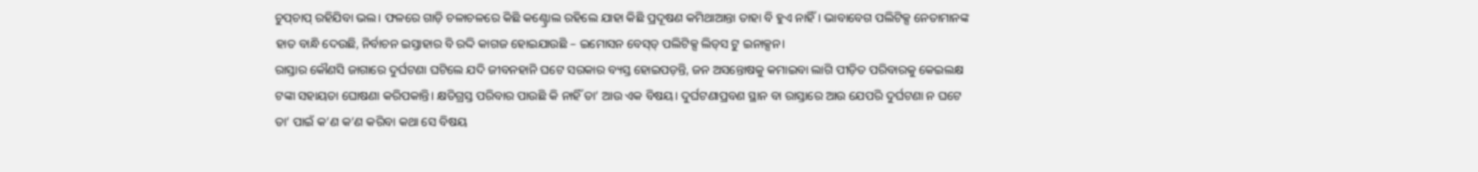ଚୁପ୍‌ଚାପ୍‌ ରହିଯିବା ଭଲ। ଫଳରେ ଗାଡ଼ି ଚଳାଚଳରେ କିଛି କଣ୍ଟ୍ରୋଲ ରହିଲେ ଯାହା କିଛି ପ୍ରଦୂଷଣ କମିଥାଆନ୍ତା ତାହା ବି ହୁଏ ନାହିଁ। ଭାବାବେଗ ପଲିଟିକ୍ସ ନେତାମାନଙ୍କ ହାତ ବାନ୍ଧି ଦେଉଛି, ନିର୍ବାଚନ ଇସ୍ତାହାର ବି ରଦ୍ଦି କାଗଜ ହୋଇଯାଉଛି – ଇମୋସନ ବେସ୍‌ଡ୍‌ ପଲିଟିକ୍ସ ଲିଡ୍‌ସ ଟୁ ଇନାକ୍ସନ।
ରାସ୍ତାର କୌଣସି ଜାଗାରେ ଦୁର୍ଘଟଣା ଘଟିଲେ ଯଦି ଜୀବନହାନି ଘଟେ ସରକାର ବ୍ୟସ୍ତ ହୋଇପଡ଼ନ୍ତି, ଜନ ଅସନ୍ତୋଷକୁ କମାଇବା ଲାଗି ପୀଡ଼ିତ ପରିବାରକୁ କେଇଲକ୍ଷ ଟଙ୍କା ସହାୟତା ଘୋଷଣା କରିପକାନ୍ତି। କ୍ଷତିଗ୍ରସ୍ତ ପରିବାର ପାଉଛି କି ନାହିଁ ତା’ ଆଉ ଏକ ବିଷୟ। ଦୁର୍ଘଟଣାପ୍ରବଣ ସ୍ଥାନ ବା ରାସ୍ତାରେ ଆଉ ଯେପରି ଦୁର୍ଘଟଣା ନ ଘଟେ ତା’ ପାଇଁ କ’ଣ କ’ଣ କରିବା କଥା ସେ ବିଷୟ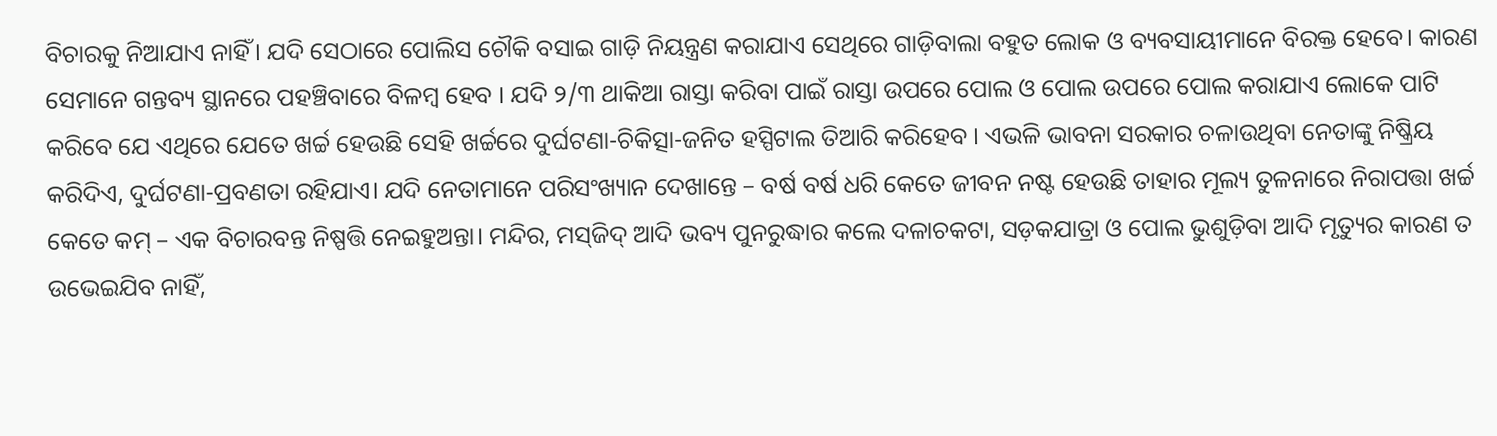ବିଚାରକୁ ନିଆଯାଏ ନାହିଁ। ଯଦି ସେଠାରେ ପୋଲିସ ଚୌକି ବସାଇ ଗାଡ଼ି ନିୟନ୍ତ୍ରଣ କରାଯାଏ ସେଥିରେ ଗାଡ଼ିବାଲା ବହୁତ ଲୋକ ଓ ବ୍ୟବସାୟୀମାନେ ବିରକ୍ତ ହେବେ। କାରଣ ସେମାନେ ଗନ୍ତବ୍ୟ ସ୍ଥାନରେ ପହଞ୍ଚିବାରେ ବିଳମ୍ବ ହେବ । ଯଦି ୨/୩ ଥାକିଆ ରାସ୍ତା କରିବା ପାଇଁ ରାସ୍ତା ଉପରେ ପୋଲ ଓ ପୋଲ ଉପରେ ପୋଲ କରାଯାଏ ଲୋକେ ପାଟି କରିବେ ଯେ ଏଥିରେ ଯେତେ ଖର୍ଚ୍ଚ ହେଉଛି ସେହି ଖର୍ଚ୍ଚରେ ଦୁର୍ଘଟଣା-ଚିକିତ୍ସା-ଜନିତ ହସ୍ପିଟାଲ ତିଆରି କରିହେବ । ଏଭଳି ଭାବନା ସରକାର ଚଳାଉଥିବା ନେତାଙ୍କୁ ନିଷ୍କ୍ରିୟ କରିଦିଏ, ଦୁର୍ଘଟଣା-ପ୍ରବଣତା ରହିଯାଏ। ଯଦି ନେତାମାନେ ପରିସଂଖ୍ୟାନ ଦେଖାନ୍ତେ – ବର୍ଷ ବର୍ଷ ଧରି କେତେ ଜୀବନ ନଷ୍ଟ ହେଉଛି ତାହାର ମୂଲ୍ୟ ତୁଳନାରେ ନିରାପତ୍ତା ଖର୍ଚ୍ଚ କେତେ କମ୍‌ – ଏକ ବିଚାରବନ୍ତ ନିଷ୍ପତ୍ତି ନେଇହୁଅନ୍ତା। ମନ୍ଦିର, ମସ୍‌ଜିଦ୍‌ ଆଦି ଭବ୍ୟ ପୁନରୁଦ୍ଧାର କଲେ ଦଳାଚକଟା, ସଡ଼କଯାତ୍ରା ଓ ପୋଲ ଭୁଶୁଡ଼ିବା ଆଦି ମୃତ୍ୟୁର କାରଣ ତ ଉଭେଇଯିବ ନାହିଁ,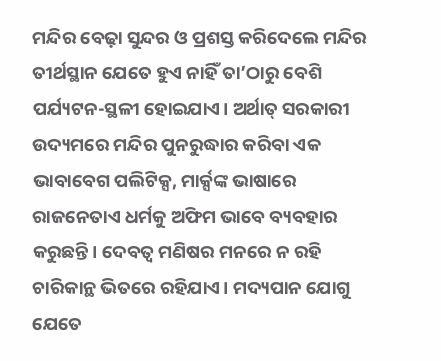ମନ୍ଦିର ବେଢ଼ା ସୁନ୍ଦର ଓ ପ୍ରଶସ୍ତ କରିଦେଲେ ମନ୍ଦିର ତୀର୍ଥସ୍ଥାନ ଯେତେ ହୁଏ ନାହିଁ ତା’ଠାରୁ ବେଶି ପର୍ଯ୍ୟଟନ-ସ୍ଥଳୀ ହୋଇଯାଏ। ଅର୍ଥାତ୍‌ ସରକାରୀ ଉଦ୍ୟମରେ ମନ୍ଦିର ପୁନରୁଦ୍ଧାର କରିବା ଏକ ଭାବାବେଗ ପଲିଟିକ୍ସ, ମାର୍କ୍ସଙ୍କ ଭାଷାରେ ରାଜନେତାଏ ଧର୍ମକୁ ଅଫିମ ଭାବେ ବ୍ୟବହାର କରୁଛନ୍ତି। ଦେବତ୍ୱ ମଣିଷର ମନରେ ନ ରହି ଚାରିକାନ୍ଥ ଭିତରେ ରହିଯାଏ। ମଦ୍ୟପାନ ଯୋଗୁ ଯେତେ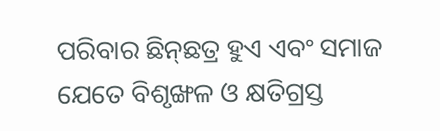ପରିବାର ଛିନ୍‌ଛତ୍ର ହୁଏ ଏବଂ ସମାଜ ଯେତେ ବିଶୃଙ୍ଖଳ ଓ କ୍ଷତିଗ୍ରସ୍ତ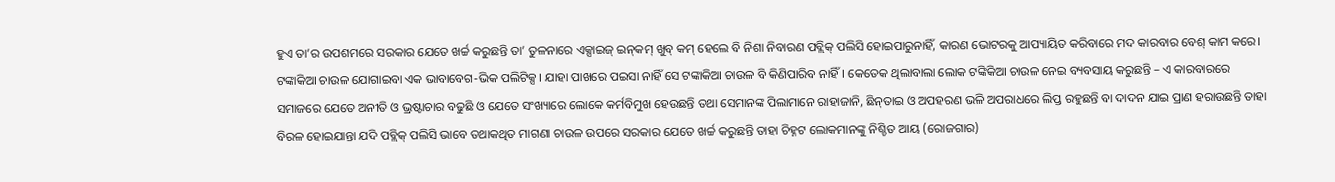ହୁଏ ତା’ର ଉପଶମରେ ସରକାର ଯେତେ ଖର୍ଚ୍ଚ କରୁଛନ୍ତି ତା’ ତୁଳନାରେ ଏକ୍ସାଇଜ୍‌ ଇନ୍‌କମ୍‌ ଖୁବ୍‌ କମ୍‌ ହେଲେ ବି ନିଶା ନିବାରଣ ପବ୍ଲିକ୍‌ ପଲିସି ହୋଇପାରୁନାହିଁ, କାରଣ ଭୋଟରକୁ ଆପ୍ୟାୟିତ କରିବାରେ ମଦ କାରବାର ବେଶ୍‌ କାମ କରେ।
ଟଙ୍କାକିଆ ଚାଉଳ ଯୋଗାଇବା ଏକ ଭାବାବେଗ-ଭିକ ପଲିଟିକ୍ସ। ଯାହା ପାଖରେ ପଇସା ନାହିଁ ସେ ଟଙ୍କାକିଆ ଚାଉଳ ବି କିଣିପାରିବ ନାହିଁ। କେତେକ ଥିଲାବାଲା ଲୋକ ଟଙ୍କିକିଆ ଚାଉଳ ନେଇ ବ୍ୟବସାୟ କରୁଛନ୍ତି – ଏ କାରବାରରେ ସମାଜରେ ଯେତେ ଅନୀତି ଓ ଭ୍ରଷ୍ଟାଚାର ବଢୁଛି ଓ ଯେତେ ସଂଖ୍ୟାରେ ଲୋକେ କର୍ମବିମୁଖ ହେଉଛନ୍ତି ତଥା ସେମାନଙ୍କ ପିଲାମାନେ ରାହାଜାନି, ଛିନ୍‌ତାଇ ଓ ଅପହରଣ ଭଳି ଅପରାଧରେ ଲିପ୍ତ ରହୁଛନ୍ତି ବା ଦାଦନ ଯାଇ ପ୍ରାଣ ହରାଉଛନ୍ତି ତାହା ବିରଳ ହୋଇଯାନ୍ତା ଯଦି ପବ୍ଲିକ୍‌ ପଲିସି ଭାବେ ତଥାକଥିତ ମାଗଣା ଚାଉଳ ଉପରେ ସରକାର ଯେତେ ଖର୍ଚ୍ଚ କରୁଛନ୍ତି ତାହା ଚିହ୍ନଟ ଲୋକମାନଙ୍କୁ ନିଶ୍ଚିତ ଆୟ (ରୋଜଗାର)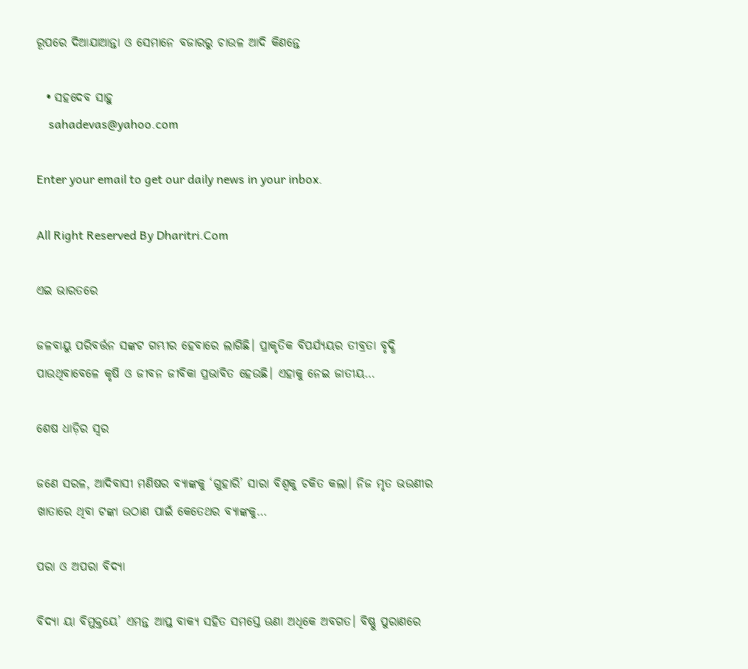ରୂପରେ ଦିଆଯାଆନ୍ତା ଓ ସେମାନେ ବଜାରରୁ ଚାଉଳ ଆଦି କିଣନ୍ତେ

  • ସହଦେବ ସାହୁ
    sahadevas@yahoo.com

Enter your email to get our daily news in your inbox.

All Right Reserved By Dharitri.Com

ଏଇ ଭାରତରେ

ଜଳବାୟୁ ପରିବର୍ତ୍ତନ ସଙ୍କଟ ଗମ୍ଭୀର ହେବାରେ ଲାଗିଛି। ପ୍ରାକୃତିକ ବିପର୍ଯ୍ୟୟର ତୀବ୍ରତା ବୃଦ୍ଧି ପାଉଥିବାବେଳେ କୃଷି ଓ ଜୀବନ ଜୀବିକା ପ୍ରଭାବିତ ହେଉଛି। ଏହାକୁ ନେଇ ଜାତୀୟ…

ଶେଷ ଧାଡ଼ିର ସ୍ବର

ଜଣେ ସରଳ, ଆଦିବାସୀ ମଣିଷର ବ୍ୟାଙ୍କକୁ ‘ଗୁହାରି’ ସାରା ବିଶ୍ୱକୁ ଚକିତ କଲା। ନିଜ ମୃତ ଭଉଣୀର ଖାତାରେ ଥିବା ଟଙ୍କା ଉଠାଣ ପାଇଁ କେତେଥର ବ୍ୟାଙ୍କକୁ…

ପରା ଓ ଅପରା ବିଦ୍ୟା

ବିଦ୍ୟା ୟା ବିମୁକ୍ତୟେ’ ଏମନ୍ତ ଆପ୍ତ ବାକ୍ୟ ସହିତ ସମସ୍ତେ ଊଣା ଅଧିକେ ଅବଗତ। ବିଷ୍ଣୁ ପୁରାଣରେ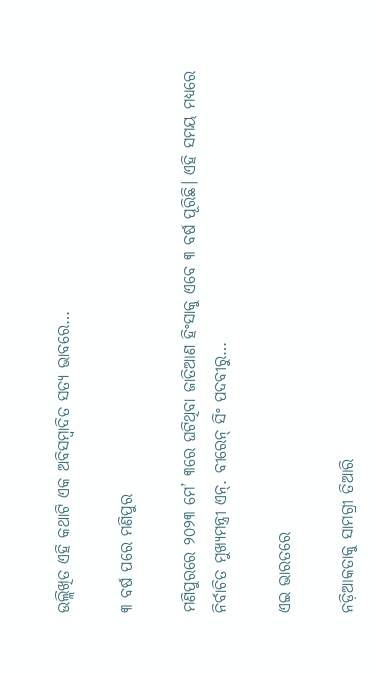ଉଲ୍ଲିଖିତ ଏହି କଥାଟି ଏକ ଅବିସମ୍ବାଦିତ ସତ୍ୟ ଭାବରେ…

୩ ବର୍ଷ ପରେ ମଣିପୁର

ମଣିପୁରରେ ୨୦୨୩ ମେ’ ୩ରେ ଘଟିଥିବା ଜାତିଆଣ ହିଂସାକୁ ଏବେ ୩ ବର୍ଷ ପୂରିଛି। ଏହି ସମୟ ମଧ୍ୟରେ ନିର୍ବାଚିତ ମୁଖ୍ୟମନ୍ତ୍ରୀ ଏନ୍‌. ବୀରେନ୍‌ ସିଂ ପଦବୀରୁ…

ଏଇ ଭାରତରେ

ନଡ଼ିଆକତାକୁ ସାମଗ୍ରୀ ତିଆରି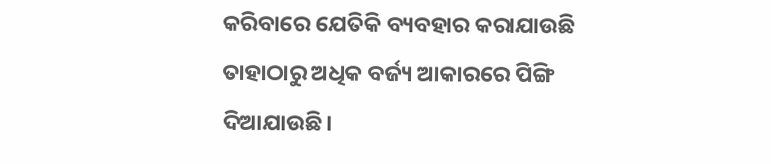କରିବାରେ ଯେତିକି ବ୍ୟବହାର କରାଯାଉଛି ତାହାଠାରୁ ଅଧିକ ବର୍ଜ୍ୟ ଆକାରରେ ପିଙ୍ଗି ଦିଆଯାଉଛି।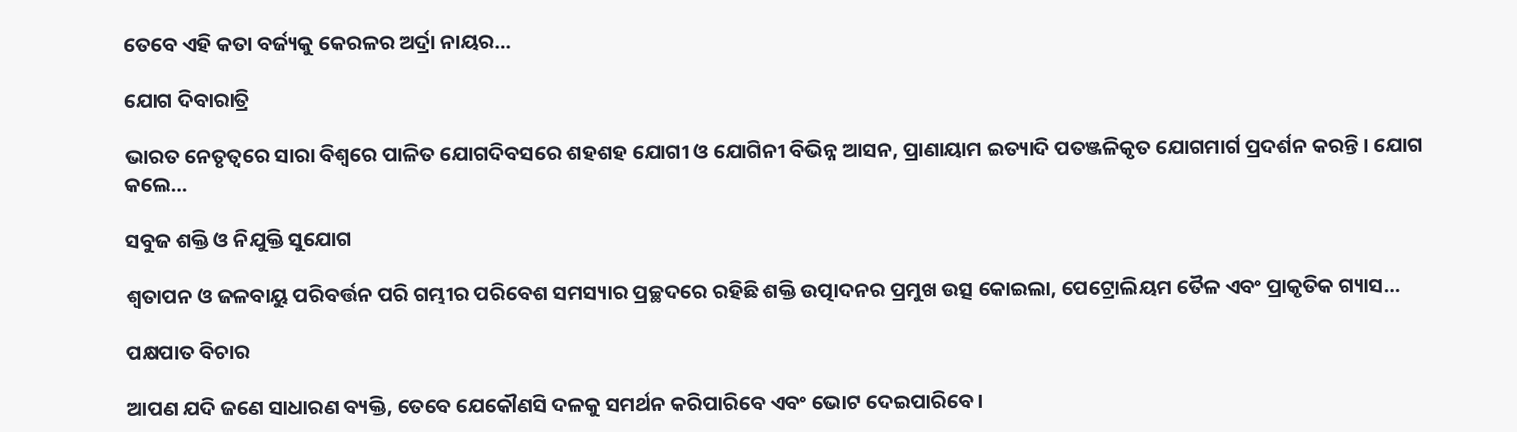ତେବେ ଏହି କତା ବର୍ଜ୍ୟକୁ କେରଳର ଅର୍ଦ୍ରା ନାୟର…

ଯୋଗ ଦିବାରାତ୍ରି

ଭାରତ ନେତୃତ୍ୱରେ ସାରା ବିଶ୍ୱରେ ପାଳିତ ଯୋଗଦିବସରେ ଶହଶହ ଯୋଗୀ ଓ ଯୋଗିନୀ ବିଭିନ୍ନ ଆସନ, ପ୍ରାଣାୟାମ ଇତ୍ୟାଦି ପତଞ୍ଜଳିକୃତ ଯୋଗମାର୍ଗ ପ୍ରଦର୍ଶନ କରନ୍ତି । ଯୋଗ କଲେ…

ସବୁଜ ଶକ୍ତି ଓ ନିଯୁକ୍ତି ସୁଯୋଗ

ଶ୍ୱତାପନ ଓ ଜଳବାୟୁ ପରିବର୍ତ୍ତନ ପରି ଗମ୍ଭୀର ପରିବେଶ ସମସ୍ୟାର ପ୍ରଚ୍ଛଦରେ ରହିଛି ଶକ୍ତି ଉତ୍ପାଦନର ପ୍ରମୁଖ ଉତ୍ସ କୋଇଲା, ପେଟ୍ରୋଲିୟମ ତୈଳ ଏବଂ ପ୍ରାକୃତିକ ଗ୍ୟାସ…

ପକ୍ଷପାତ ବିଚାର

ଆପଣ ଯଦି ଜଣେ ସାଧାରଣ ବ୍ୟକ୍ତି, ତେବେ ଯେକୌଣସି ଦଳକୁ ସମର୍ଥନ କରିପାରିବେ ଏବଂ ଭୋଟ ଦେଇପାରିବେ।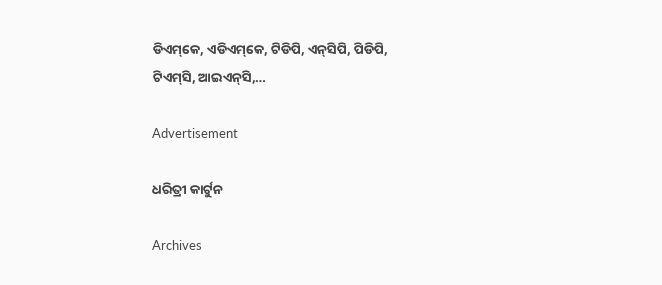ଡିଏମ୍‌କେ, ଏଡିଏମ୍‌କେ, ଟିଡିପି, ଏନ୍‌ସିପି, ପିଡିପି, ଟିଏମ୍‌ସି, ଆଇଏନ୍‌ସି,…

Advertisement

ଧରିତ୍ରୀ କାର୍ଟୁନ

Archives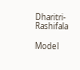Dharitri-Rashifala

Model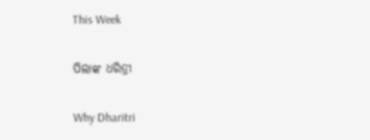This Week

ପିଲାଙ୍କ ଧରିତ୍ରୀ

Why Dharitri